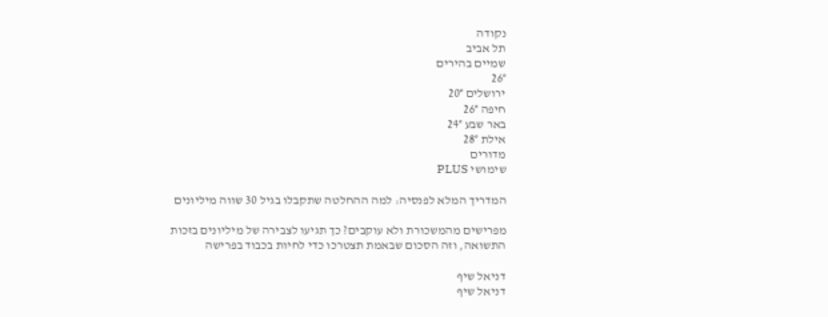נקודה
תל אביב
שמיים בהירים
26°
ירושלים 20°
חיפה 26°
באר שבע 24°
אילת 28°
מדורים
שימושי PLUS

המדריך המלא לפנסיה: למה ההחלטה שתקבלו בגיל 30 שווה מיליונים

מפרישים מהמשכורת ולא עוקבים? כך תגיעו לצבירה של מיליונים בזכות התשואה, וזה הסכום שבאמת תצטרכו כדי לחיות בכבוד בפרישה

דניאל שיף
דניאל שיף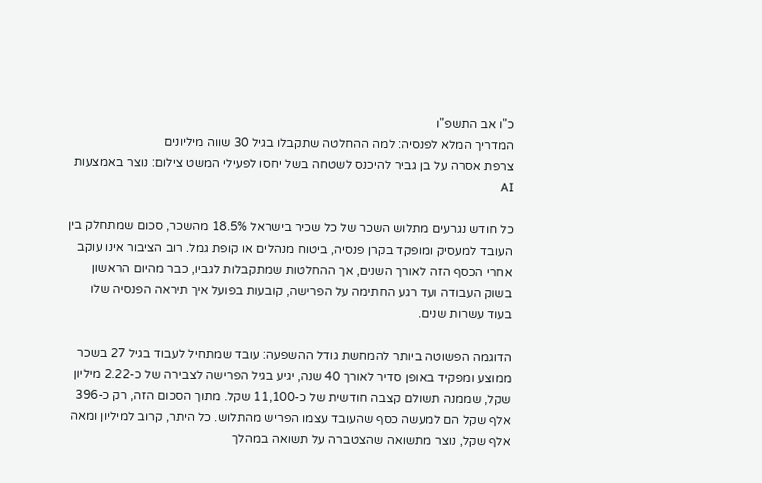כ"ו אב התשפ"ו
המדריך המלא לפנסיה: למה ההחלטה שתקבלו בגיל 30 שווה מיליונים
צרפת אסרה על בן גביר להיכנס לשטחה בשל יחסו לפעילי המשט צילום: נוצר באמצעות AI

כל חודש נגרעים מתלוש השכר של כל שכיר בישראל 18.5% מהשכר, סכום שמתחלק בין העובד למעסיק ומופקד בקרן פנסיה, ביטוח מנהלים או קופת גמל. רוב הציבור אינו עוקב אחרי הכסף הזה לאורך השנים, אך ההחלטות שמתקבלות לגביו, כבר מהיום הראשון בשוק העבודה ועד רגע החתימה על הפרישה, קובעות בפועל איך תיראה הפנסיה שלו בעוד עשרות שנים.

הדוגמה הפשוטה ביותר להמחשת גודל ההשפעה: עובד שמתחיל לעבוד בגיל 27 בשכר ממוצע ומפקיד באופן סדיר לאורך 40 שנה, יגיע בגיל הפרישה לצבירה של כ-2.22 מיליון שקל, שממנה תשולם קצבה חודשית של כ-11,100 שקל. מתוך הסכום הזה, רק כ-396 אלף שקל הם למעשה כסף שהעובד עצמו הפריש מהתלוש. כל היתר, קרוב למיליון ומאה אלף שקל, נוצר מתשואה שהצטברה על תשואה במהלך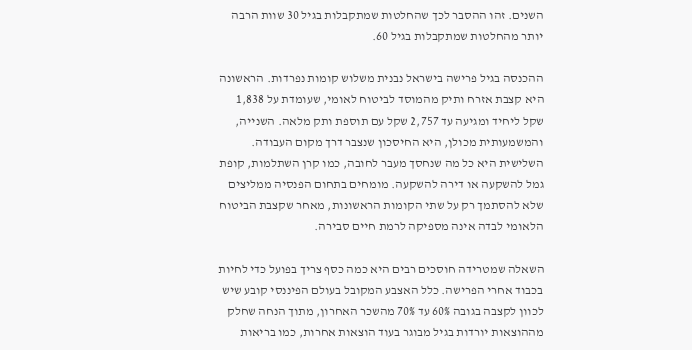השנים. זהו ההסבר לכך שהחלטות שמתקבלות בגיל 30 שוות הרבה יותר מהחלטות שמתקבלות בגיל 60.

ההכנסה בגיל פרישה בישראל נבנית משלוש קומות נפרדות. הראשונה היא קצבת אזרח ותיק מהמוסד לביטוח לאומי, שעומדת על 1,838 שקל ליחיד ומגיעה עד 2,757 שקל עם תוספת ותק מלאה. השנייה, והמשמעותית מכולן, היא החיסכון שנצבר דרך מקום העבודה. השלישית היא כל מה שנחסך מעבר לחובה, כמו קרן השתלמות, קופת גמל להשקעה או דירה להשקעה. מומחים בתחום הפנסיה ממליצים שלא להסתמך רק על שתי הקומות הראשונות, מאחר שקצבת הביטוח הלאומי לבדה אינה מספיקה לרמת חיים סבירה.

השאלה שמטרידה חוסכים רבים היא כמה כסף צריך בפועל כדי לחיות בכבוד אחרי הפרישה. כלל האצבע המקובל בעולם הפיננסי קובע שיש לכוון לקצבה בגובה 60% עד 70% מהשכר האחרון, מתוך הנחה שחלק מההוצאות יורדות בגיל מבוגר בעוד הוצאות אחרות, כמו בריאות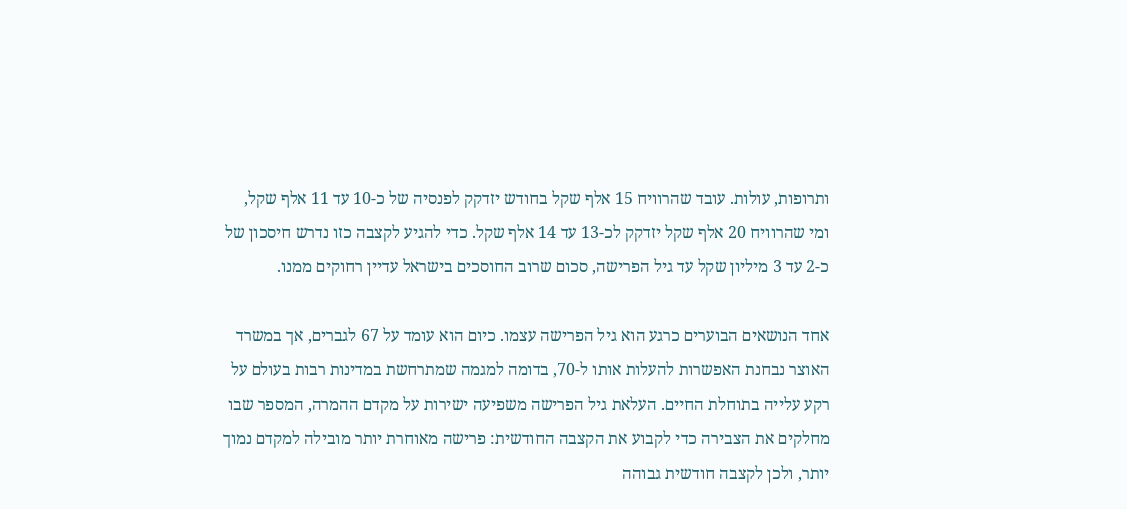ותרופות, עולות. עובד שהרוויח 15 אלף שקל בחודש יזדקק לפנסיה של כ-10 עד 11 אלף שקל, ומי שהרוויח 20 אלף שקל יזדקק לכ-13 עד 14 אלף שקל. כדי להגיע לקצבה כזו נדרש חיסכון של כ-2 עד 3 מיליון שקל עד גיל הפרישה, סכום שרוב החוסכים בישראל עדיין רחוקים ממנו.

אחד הנושאים הבוערים כרגע הוא גיל הפרישה עצמו. כיום הוא עומד על 67 לגברים, אך במשרד האוצר נבחנת האפשרות להעלות אותו ל-70, בדומה למגמה שמתרחשת במדינות רבות בעולם על רקע עלייה בתוחלת החיים. העלאת גיל הפרישה משפיעה ישירות על מקדם ההמרה, המספר שבו מחלקים את הצבירה כדי לקבוע את הקצבה החודשית: פרישה מאוחרת יותר מובילה למקדם נמוך יותר, ולכן לקצבה חודשית גבוהה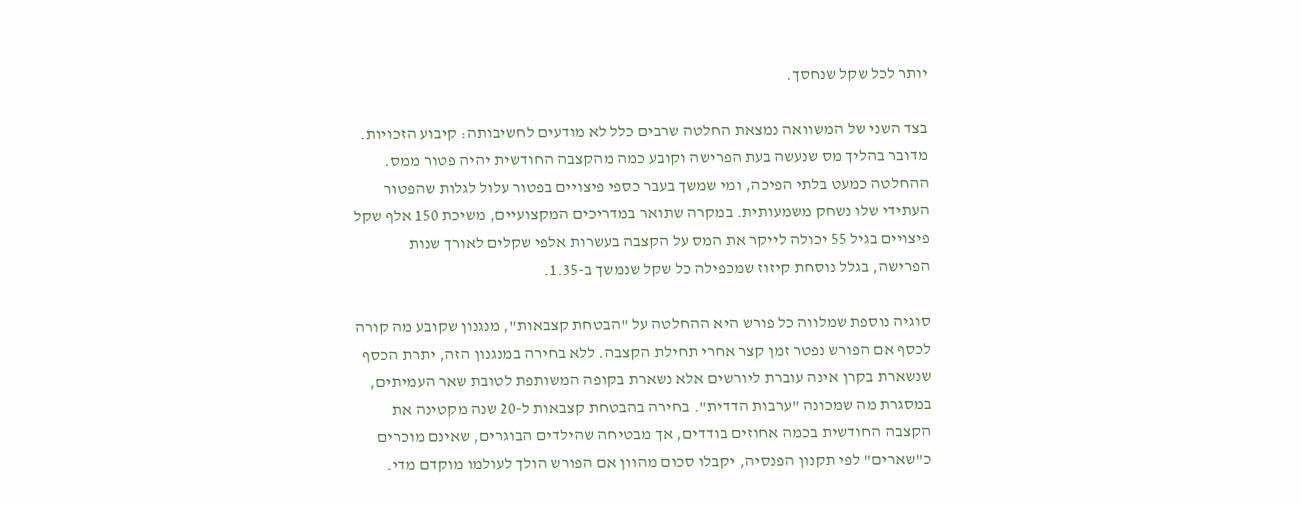יותר לכל שקל שנחסך.

בצד השני של המשוואה נמצאת החלטה שרבים כלל לא מודעים לחשיבותה: קיבוע הזכויות. מדובר בהליך מס שנעשה בעת הפרישה וקובע כמה מהקצבה החודשית יהיה פטור ממס. ההחלטה כמעט בלתי הפיכה, ומי שמשך בעבר כספי פיצויים בפטור עלול לגלות שהפטור העתידי שלו נשחק משמעותית. במקרה שתואר במדריכים המקצועיים, משיכת 150 אלף שקל פיצויים בגיל 55 יכולה לייקר את המס על הקצבה בעשרות אלפי שקלים לאורך שנות הפרישה, בגלל נוסחת קיזוז שמכפילה כל שקל שנמשך ב-1.35.

סוגיה נוספת שמלווה כל פורש היא ההחלטה על "הבטחת קצבאות", מנגנון שקובע מה קורה לכסף אם הפורש נפטר זמן קצר אחרי תחילת הקצבה. ללא בחירה במנגנון הזה, יתרת הכסף שנשארת בקרן אינה עוברת ליורשים אלא נשארת בקופה המשותפת לטובת שאר העמיתים, במסגרת מה שמכונה "ערבות הדדית". בחירה בהבטחת קצבאות ל-20 שנה מקטינה את הקצבה החודשית בכמה אחוזים בודדים, אך מבטיחה שהילדים הבוגרים, שאינם מוכרים כ"שארים" לפי תקנון הפנסיה, יקבלו סכום מהוון אם הפורש הולך לעולמו מוקדם מדי.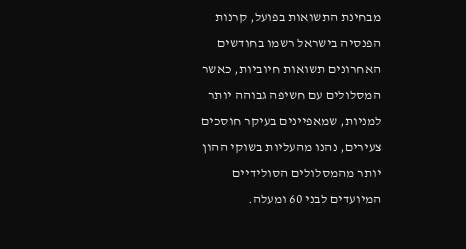מבחינת התשואות בפועל, קרנות הפנסיה בישראל רשמו בחודשים האחרונים תשואות חיוביות, כאשר המסלולים עם חשיפה גבוהה יותר למניות, שמאפיינים בעיקר חוסכים צעירים, נהנו מהעליות בשוקי ההון יותר מהמסלולים הסולידיים המיועדים לבני 60 ומעלה.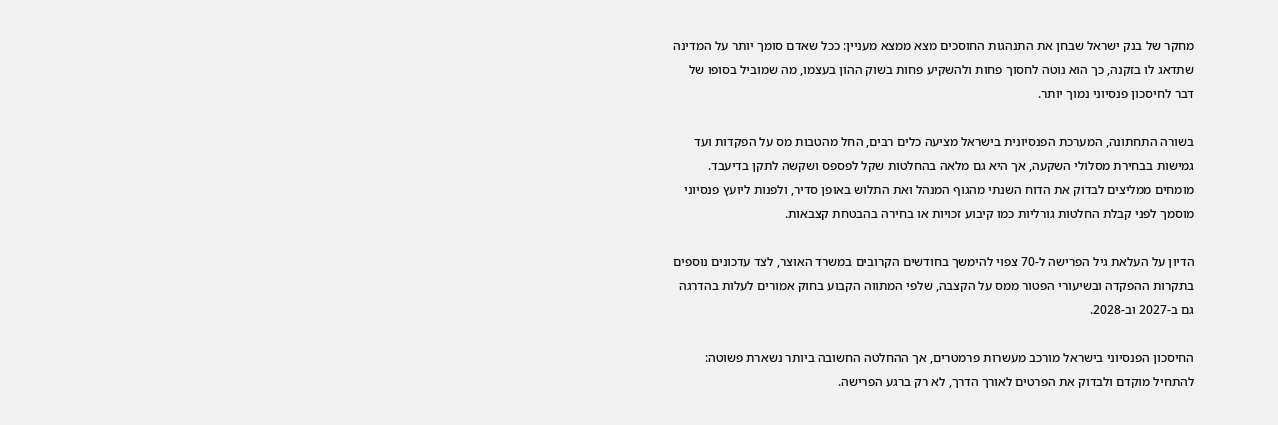מחקר של בנק ישראל שבחן את התנהגות החוסכים מצא ממצא מעניין: ככל שאדם סומך יותר על המדינה שתדאג לו בזקנה, כך הוא נוטה לחסוך פחות ולהשקיע פחות בשוק ההון בעצמו, מה שמוביל בסופו של דבר לחיסכון פנסיוני נמוך יותר.

בשורה התחתונה, המערכת הפנסיונית בישראל מציעה כלים רבים, החל מהטבות מס על הפקדות ועד גמישות בבחירת מסלולי השקעה, אך היא גם מלאה בהחלטות שקל לפספס ושקשה לתקן בדיעבד. מומחים ממליצים לבדוק את הדוח השנתי מהגוף המנהל ואת התלוש באופן סדיר, ולפנות ליועץ פנסיוני מוסמך לפני קבלת החלטות גורליות כמו קיבוע זכויות או בחירה בהבטחת קצבאות.

הדיון על העלאת גיל הפרישה ל-70 צפוי להימשך בחודשים הקרובים במשרד האוצר, לצד עדכונים נוספים בתקרות ההפקדה ובשיעורי הפטור ממס על הקצבה, שלפי המתווה הקבוע בחוק אמורים לעלות בהדרגה גם ב-2027 וב-2028.

החיסכון הפנסיוני בישראל מורכב מעשרות פרמטרים, אך ההחלטה החשובה ביותר נשארת פשוטה: להתחיל מוקדם ולבדוק את הפרטים לאורך הדרך, לא רק ברגע הפרישה.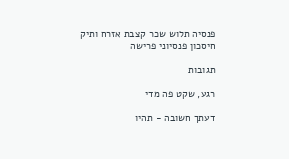פנסיה תלוש שכר קצבת אזרח ותיק חיסכון פנסיוני פרישה

תגובות

רגע, שקט פה מדי

דעתך חשובה - תהיו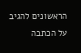הראשונים להגיב על הכתבה